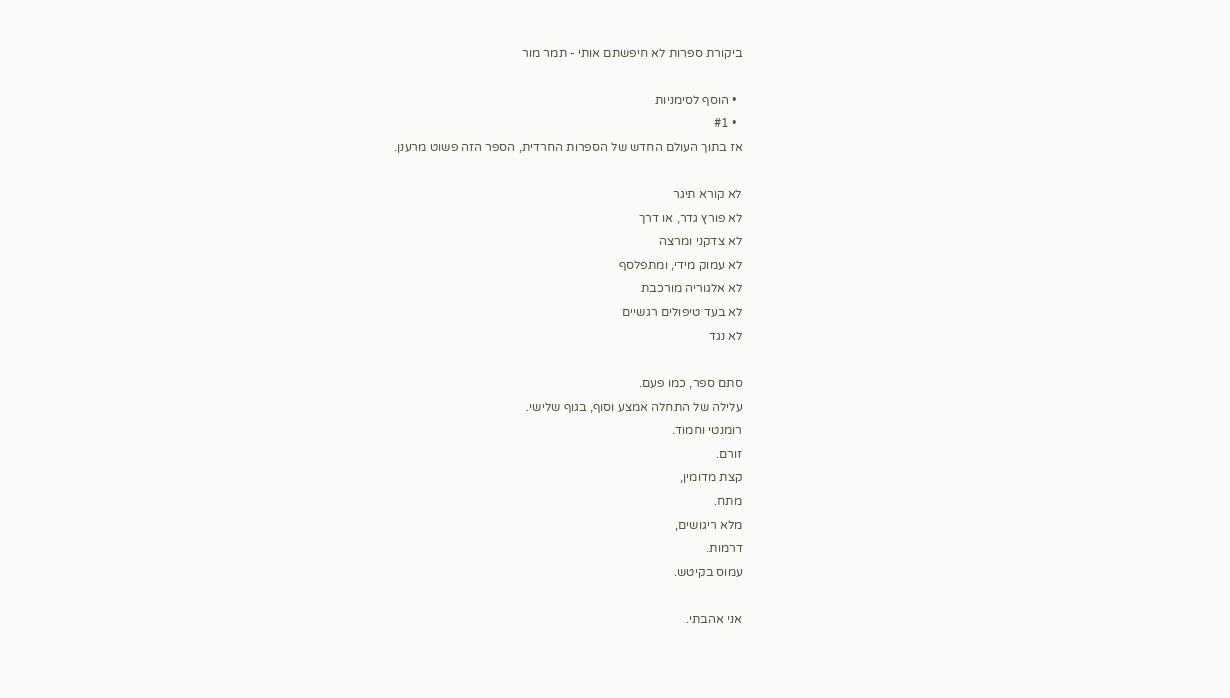ביקורת ספרות לא חיפשתם אותי - תמר מור

  • הוסף לסימניות
  • #1
אז בתוך העולם החדש של הספרות החרדית, הספר הזה פשוט מרענן.

לא קורא תיגר
לא פורץ גדר, או דרך
לא צדקני ומרצה
לא עמוק מידי, ומתפלסף
לא אלגוריה מורכבת
לא בעד טיפולים רגשיים
לא נגד

סתם ספר, כמו פעם.
עלילה של התחלה אמצע וסוף, בגוף שלישי.
רומנטי וחמוד.
זורם.
קצת מדומין,
מתח.
מלא ריגושים,
דרמות.
עמוס בקיטש.

אני אהבתי.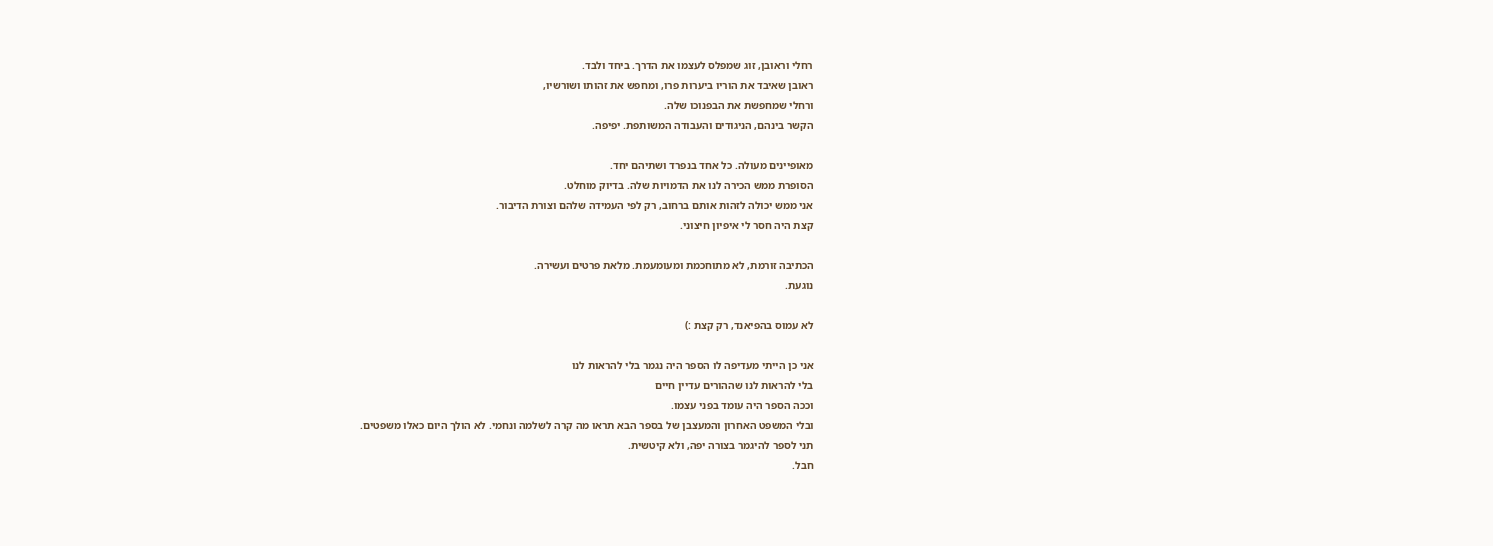רחלי וראובן, זוג שמפלס לעצמו את הדרך. ביחד ולבד.
ראובן שאיבד את הוריו ביערות פרו, ומחפש את זהותו ושורשיו,
ורחלי שמחפשת את הבפנוכו שלה.
הקשר בינהם, הניגודים והעבודה המשותפת. יפיפה.

מאופיינים מעולה. כל אחד בנפרד ושתיהם יחד.
הסופרת ממש הכירה לנו את הדמויות שלה. בדיוק מוחלט.
אני ממש יכולה לזהות אותם ברחוב, רק לפי העמידה שלהם וצורת הדיבור.
קצת היה חסר לי איפיון חיצוני.

הכתיבה זורמת, לא מתוחכמת ומעומעמת. מלאת פרטים ועשירה.
נוגעת.

לא עמוס בהפיאנד, רק קצת :)

אני כן הייתי מעדיפה לו הספר היה נגמר בלי להראות לנו
בלי להראות לנו שההורים עדיין חיים
וככה הספר היה עומד בפני עצמו.
ובלי המשפט האחרון והמעצבן של בספר הבא תראו מה קרה לשלמה ונחמי. לא הולך היום כאלו משפטים.
תני לספר להיגמר בצורה יפה, ולא קיטשית.
חבל.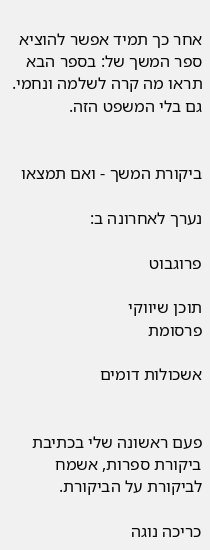אחר כך תמיד אפשר להוציא ספר המשך של: בספר הבא תראו מה קרה לשלמה ונחמי. גם בלי המשפט הזה.


ביקורת המשך - ואם תמצאו

נערך לאחרונה ב:

פרוגבוט

תוכן שיווקי
פרסומת

אשכולות דומים


פעם ראשונה שלי בכתיבת ביקורת ספרות, אשמח לביקורת על הביקורת.

כריכה נוגה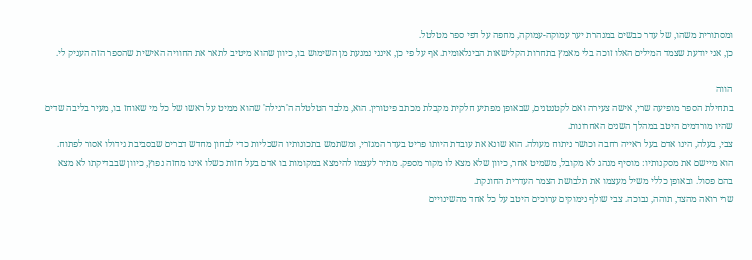ומסתורית משהו, של עדר כבשים במנהרת יער עמוקה-עמוקה, מחפה על דפי ספר מטלטל.
כן, אני יודעת שצמד המילים האלו זוכה בלי מאמץ בתחרות הקלישאות הבינלאומית. אף על פי כן, אינני נמנעת מן השימוש בו, כיוון שהוא מיטיב לתאר את החוויה האישית שהספר הזה העניק לי.

הווה
בתחילת הספר מופיעה שרי, אישה צעירה ואם לקטנטנים, שבאופן מפתיע חלקית מקבלת מכתב פיטורין. הוא, מלבד הטלטלה ה'רגילה' שהוא ממיט על ראשו של כל מי שאוחז בו, מעיר בליבה שדים שהיו מורדמים היטב במהלך השנים האחרונות.
צבי, בעלה, הינו אדם בעל ראייה רחבה וכושר ניתוח מעולה. הוא שונא את עובדת היותו פריט בעדר המגזרי, ומשתמש בתכונותיו השכליות כדי לבחון מחדש דברים שבסביבת גידולו אסור לפתוח. הוא מיישם את מסקנותיו: מוסיף מנהג לא מקובל, משמיט אחר, כיוון שלא מצא לו מקור מספק. מתיר לעצמו להימצא במקומות בו אדם בעל חזות כשלו אינו מחזה נפוץ, כיוון שבבדיקתו לא מצא בהם פסול. ובאופן כללי משיל מעצמו את תלבושת הצמר העדרית החונקת.
שרי רואה מהצד, תוהה, נבוכה. צבי שולף נימוקים ערוכים היטב על כל אחד מהשינויים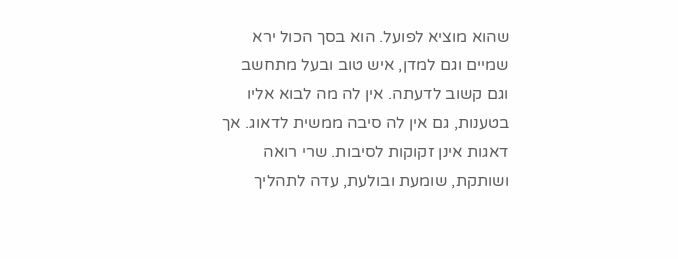שהוא מוציא לפועל. הוא בסך הכול ירא שמיים וגם למדן, איש טוב ובעל מתחשב וגם קשוב לדעתה. אין לה מה לבוא אליו בטענות, גם אין לה סיבה ממשית לדאוג. אך דאגות אינן זקוקות לסיבות. שרי רואה ושותקת, שומעת ובולעת, עדה לתהליך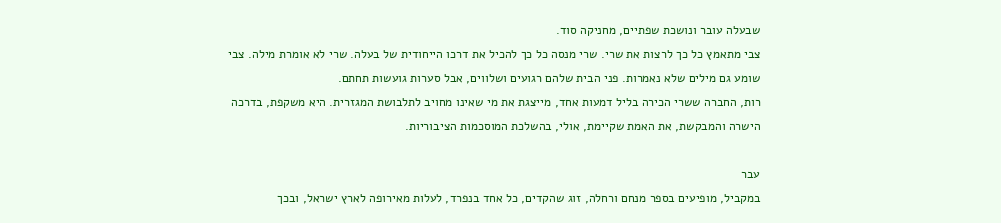שבעלה עובר ונושכת שפתיים, מחניקה סוד.
צבי מתאמץ כל כך לרצות את שרי. שרי מנסה כל כך להכיל את דרכו הייחודית של בעלה. שרי לא אומרת מילה. צבי שומע גם מילים שלא נאמרות. פני הבית שלהם רגועים ושלווים, אבל סערות גועשות תחתם.
רות, החברה ששרי הכירה בליל דמעות אחד, מייצגת את מי שאינו מחויב לתלבושת המגזרית. היא משקפת, בדרכה הישרה והמבקשת, את האמת שקיימת, אולי, בהשלכת המוסכמות הציבוריות.

עבר
במקביל, מופיעים בספר מנחם ורחלה, זוג שהקדים, כל אחד בנפרד, לעלות מאירופה לארץ ישראל, ובכך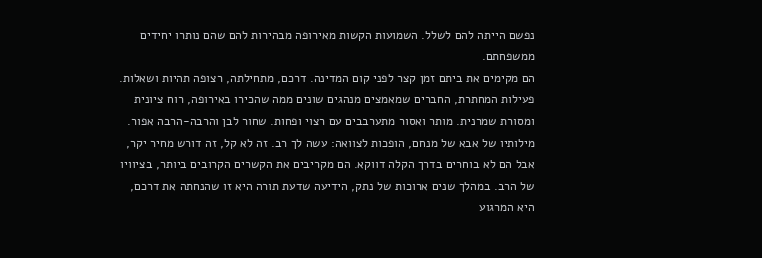נפשם הייתה להם לשלל. השמועות הקשות מאירופה מבהירות להם שהם נותרו יחידים ממשפחתם.
הם מקימים את ביתם זמן קצר לפני קום המדינה. דרכם, מתחילתה, רצופה תהיות ושאלות. פעילות המחתרת, החברים שמאמצים מנהגים שונים ממה שהכירו באירופה, רוח ציונית ומסורת שמרנית. מותר ואסור מתערבבים עם רצוי ופחות. שחור לבן והרבה-הרבה אפור.
מילותיו של אבא של מנחם, הופכות לצוואה: עשה לך רב. זה לא קל, זה דורש מחיר יקר, אבל הם לא בוחרים בדרך הקלה דווקא. הם מקריבים את הקשרים הקרובים ביותר, בציוויו של הרב. במהלך שנים ארוכות של נתק, הידיעה שדעת תורה היא זו שהנחתה את דרכם, היא המרגוע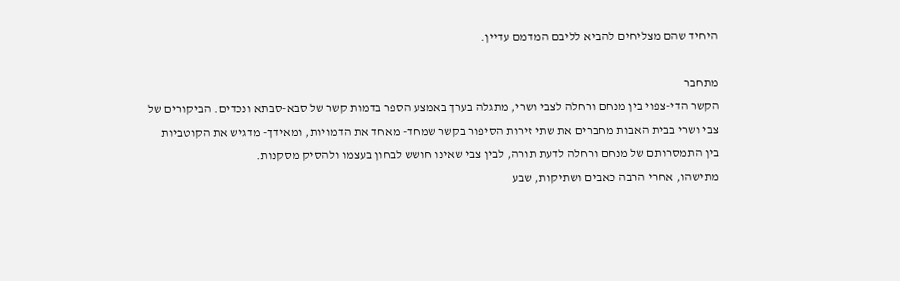היחיד שהם מצליחים להביא לליבם המדמם עדיין.

מתחבר
הקשר הדי-צפוי בין מנחם ורחלה לצבי ושרי, מתגלה בערך באמצע הספר בדמות קשר של סבא-סבתא ונכדים. הביקורים של צבי ושרי בבית האבות מחברים את שתי זירות הסיפור בקשר שמחד- מאחד את הדמויות, ומאידך- מדגיש את הקוטביות בין התמסרותם של מנחם ורחלה לדעת תורה, לבין צבי שאינו חושש לבחון בעצמו ולהסיק מסקנות.
מתישהו, אחרי הרבה כאבים ושתיקות, שבע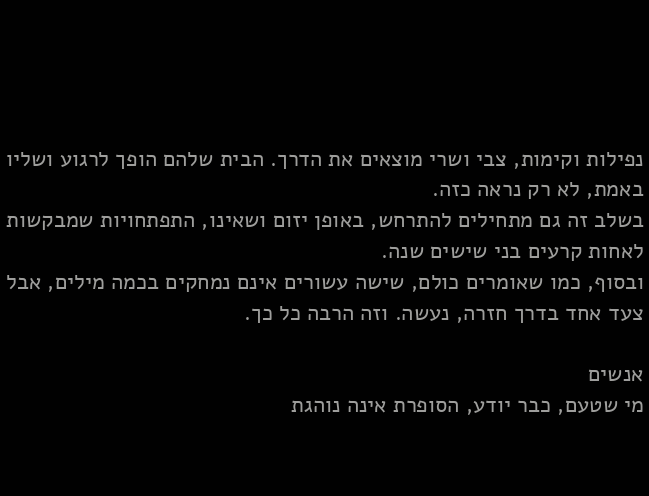נפילות וקימות, צבי ושרי מוצאים את הדרך. הבית שלהם הופך לרגוע ושליו באמת, לא רק נראה כזה.
בשלב זה גם מתחילים להתרחש, באופן יזום ושאינו, התפתחויות שמבקשות לאחות קרעים בני שישים שנה.
ובסוף, כמו שאומרים כולם, שישה עשורים אינם נמחקים בכמה מילים, אבל צעד אחד בדרך חזרה, נעשה. וזה הרבה כל כך.

אנשים
מי שטעם, כבר יודע, הסופרת אינה נוהגת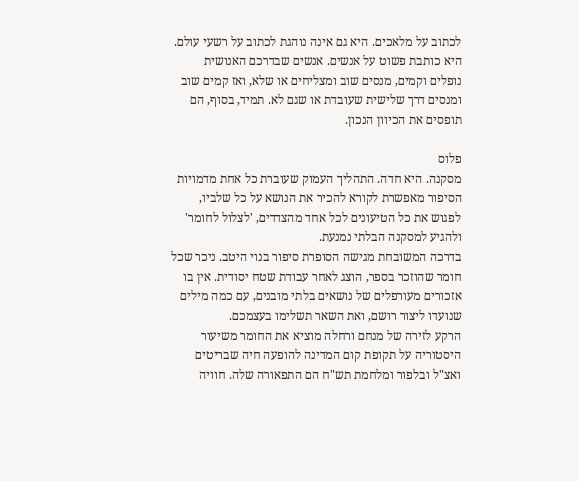לכתוב על מלאכים. היא גם אינה נוהגת לכתוב על רשעי עולם. היא כותבת פשוט על אנשים. אנשים שבדרכם האנושית נופלים וקמים, מנסים שוב ומצליחים או שלא, ואז קמים שוב ומנסים דרך שלישית שעובדת או שגם לא. תמיד, בסוף, הם תופסים את הכיוון הנכון.

פלוס
מסקנה. היא חדה. התהליך העמוק שעוברת כל אחת מדמויות הסיפור מאפשרת לקורא להכיר את הנושא על כל שלביו, לפגוש את כל הטיעונים לכל אחד מהצדדים, 'לצלול לחומר' ולהגיע למסקנה הבלתי נמנעת.
בדרכה המשובחת מגישה הסופרת סיפור בנוי היטב. ניכר שכל חומר שהוזכר בספר, הוצג לאחר עבודת שטח יסודית. אין בו אזכורים מעורפלים של נושאים בלתי מובנים, עם כמה מילים שנועדו ליצור רושם, ואת השאר תשלימו בעצמכם.
הרקע לזירה של מנחם ורחלה מוציא את החומר משיעור היסטוריה על תקופת קום המדינה להופעה חיה שבריטים ואצ"ל ובלפור ומלחמת תש"ח הם התפאורה שלה. חוויה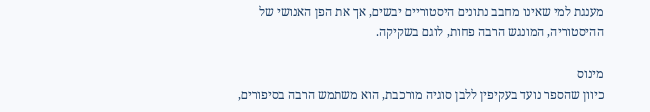מענגת למי שאינו מחבב נתונים היסטוריים יבשים, אך את הפן האנושי של ההיסטוריה, המונגש הרבה פחות, לוגם בשקיקה.

מינוס
כיוון שהספר נועד בעקיפין ללבן סוגיה מורכבת, הוא משתמש הרבה בסיפורים,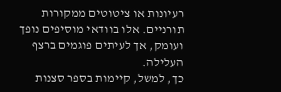רעיונות או ציטוטים ממקורות תורניים. אלו בוודאי מוסיפים נופך ועומק, אך לעיתים פוגמים ברצף העלילה.
כך, למשל, קיימות בספר סצנות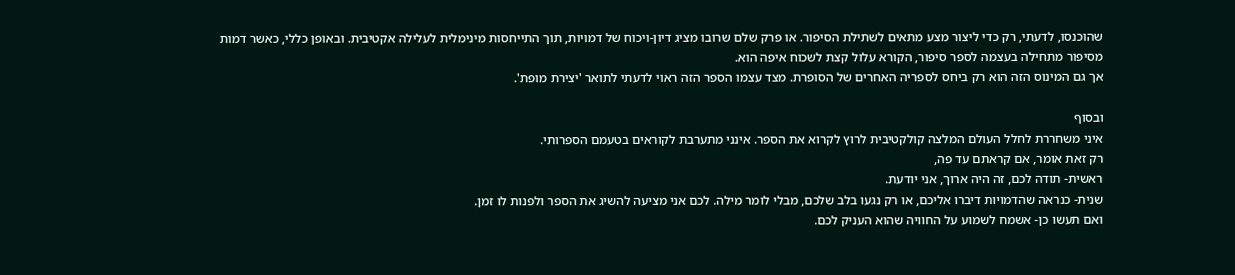שהוכנסו, לדעתי, רק כדי ליצור מצע מתאים לשתילת הסיפור. או פרק שלם שרובו מציג דיון-ויכוח של דמויות, תוך התייחסות מינימלית לעלילה אקטיבית. ובאופן כללי, כאשר דמות מסיפור מתחילה בעצמה לספר סיפור, הקורא עלול קצת לשכוח איפה הוא.
אך גם המינוס הזה הוא רק ביחס לספריה האחרים של הסופרת. מצד עצמו הספר הזה ראוי לדעתי לתואר 'יצירת מופת'.

ובסוף
איני משחררת לחלל העולם המלצה קולקטיבית לרוץ לקרוא את הספר. אינני מתערבת לקוראים בטעמם הספרותי.
רק זאת אומר, אם קראתם עד פה,
ראשית- תודה לכם, זה היה ארוך, אני יודעת.
שנית- כנראה שהדמויות דיברו אליכם, או רק נגעו בלב שלכם, מבלי לומר מילה. לכם אני מציעה להשיג את הספר ולפנות לו זמן.
ואם תעשו כן- אשמח לשמוע על החוויה שהוא העניק לכם.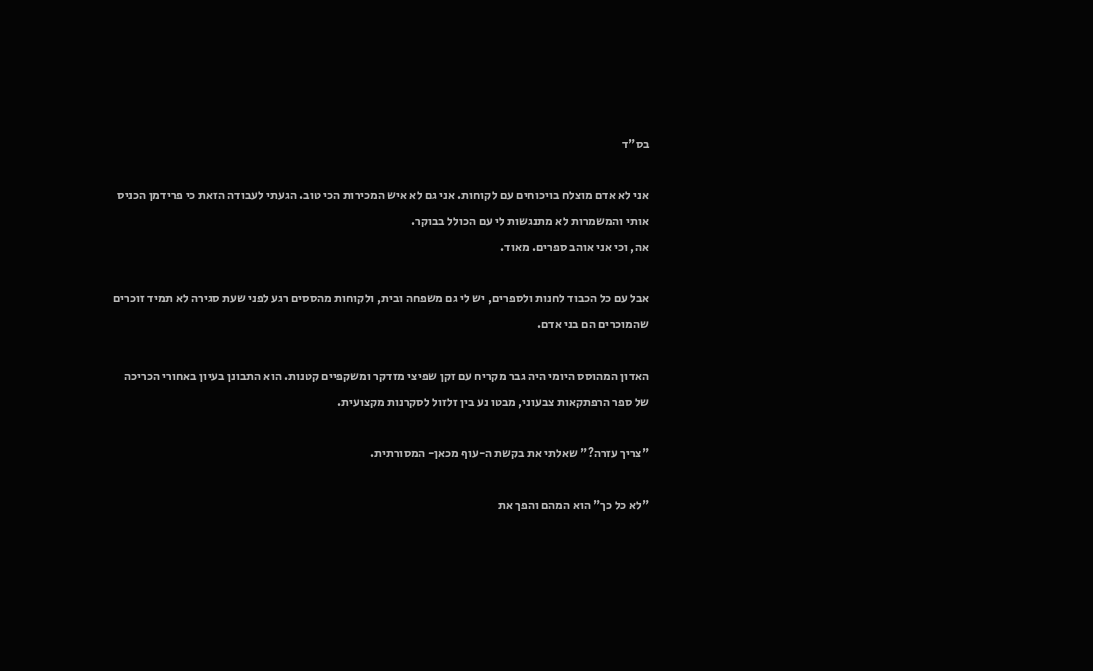בס"ד

אני לא אדם מוצלח בויכוחים עם לקוחות. אני גם לא איש המכירות הכי טוב. הגעתי לעבודה הזאת כי פרידמן הכניס אותי והמשמרות לא מתנגשות לי עם הכולל בבוקר.
אה, וכי אני אוהב ספרים. מאוד.

אבל עם כל הכבוד לחנות ולספרים, יש לי גם משפחה ובית, ולקוחות מהססים רגע לפני שעת סגירה לא תמיד זוכרים שהמוכרים הם בני אדם.

האדון המהוסס היומי היה גבר מקריח עם זקן שפיצי מזדקר ומשקפיים קטנות. הוא התבונן בעיון באחורי הכריכה של ספר הרפתקאות צבעוני, מבטו נע בין זלזול לסקרנות מקצועית.

"צריך עזרה?" שאלתי את בקשת ה-עוף מכאן- המסורתית.

"לא כל כך" הוא המהם והפך את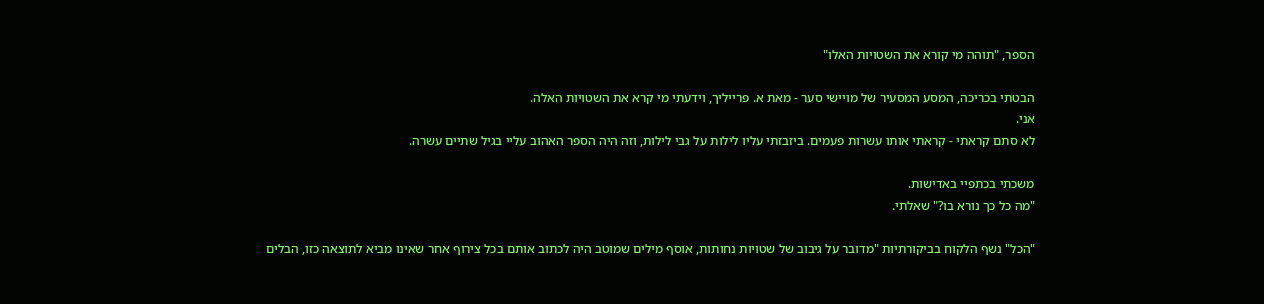הספר, "תוהה מי קורא את השטויות האלו"

הבטתי בכריכה, המסע המסעיר של מויישי סער - מאת א. פרייליך, וידעתי מי קרא את השטויות האלה.
אני.
לא סתם קראתי - קראתי אותו עשרות פעמים. ביזבזתי עליו לילות על גבי לילות, וזה היה הספר האהוב עליי בגיל שתיים עשרה.

משכתי בכתפיי באדישות.
"מה כל כך נורא בו?" שאלתי.

"הכל" נשף הלקוח בביקורתיות "מדובר על גיבוב של שטויות נחותות, אוסף מילים שמוטב היה לכתוב אותם בכל צירוף אחר שאינו מביא לתוצאה כזו, הבלים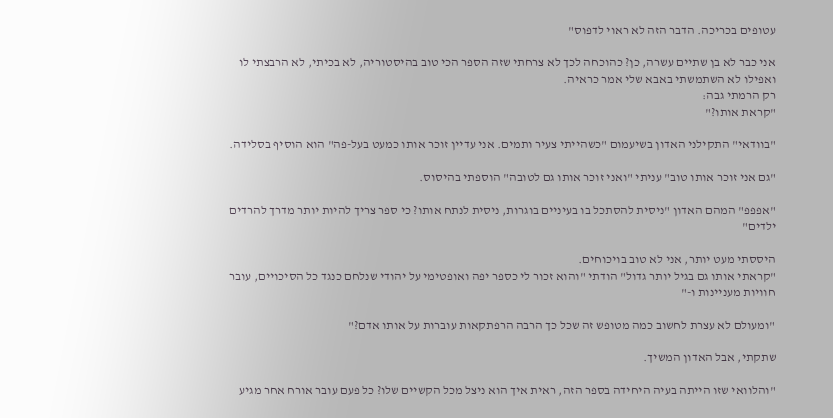עטופים בכריכה. הדבר הזה לא ראוי לדפוס"

אני כבר לא בן שתיים עשרה, כן? כהוכחה לכך לא צרחתי שזה הספר הכי טוב בהיסטוריה, לא בכיתי, לא הרבצתי לו ואפילו לא השתמשתי באבא שלי אמר כראיה.
רק הרמתי גבה:
"קראת אותו?"

"בוודאי" התקילני האדון בשיעמום "כשהייתי צעיר ותמים. אני עדיין זוכר אותו כמעט בעל-פה" הוא הוסיף בסלידה.

"גם אני זוכר אותו טוב" עניתי "ואני זוכר אותו גם לטובה" הוספתי בהיסוס.

"אפפפ" המהם האדון "ניסית להסתכל בו בעיניים בוגרות, ניסית לנתח אותו? כי ספר צריך להיות יותר מדרך להרדים ילדים"

היססתי מעט יותר, אני לא טוב בויכוחים.
"קראתי אותו גם בגיל יותר גדול" הודתי "והוא זכור לי כספר יפה ואופטימי על יהודי שנלחם כנגד כל הסיכויים, עובר חוויות מעניינות ו-"

"ומעולם לא עצרת לחשוב כמה מטופש זה שכל כך הרבה הרפתקאות עוברות על אותו אדם?"

שתקתי, אבל האדון המשיך.

"והלוואי שזו הייתה בעיה היחידה בספר הזה, ראית איך הוא ניצל מכל הקשיים שלו? כל פעם עובר אורח אחר מגיע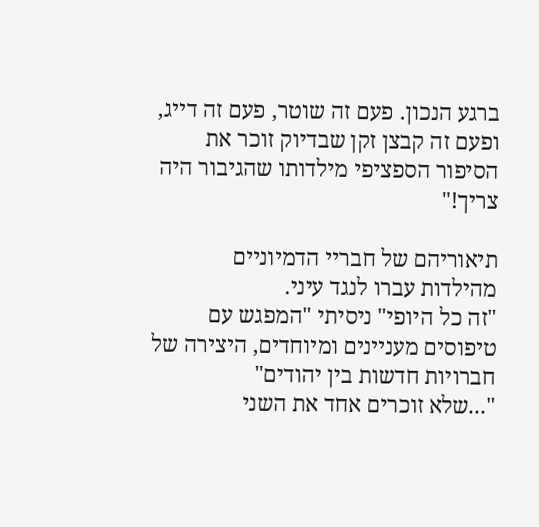ברגע הנכון. פעם זה שוטר, פעם זה דייג, ופעם זה קבצן זקן שבדיוק זוכר את הסיפור הספציפי מילדותו שהגיבור היה צריך!"

תיאוריהם של חבריי הדמיוניים מהילדות עברו לנגד עיני.
"זה כל היופי" ניסיתי "המפגש עם טיפוסים מעניינים ומיוחדים, היצירה של חברויות חדשות בין יהודים"
"...שלא זוכרים אחד את השני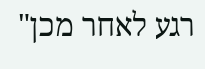רגע לאחר מכן"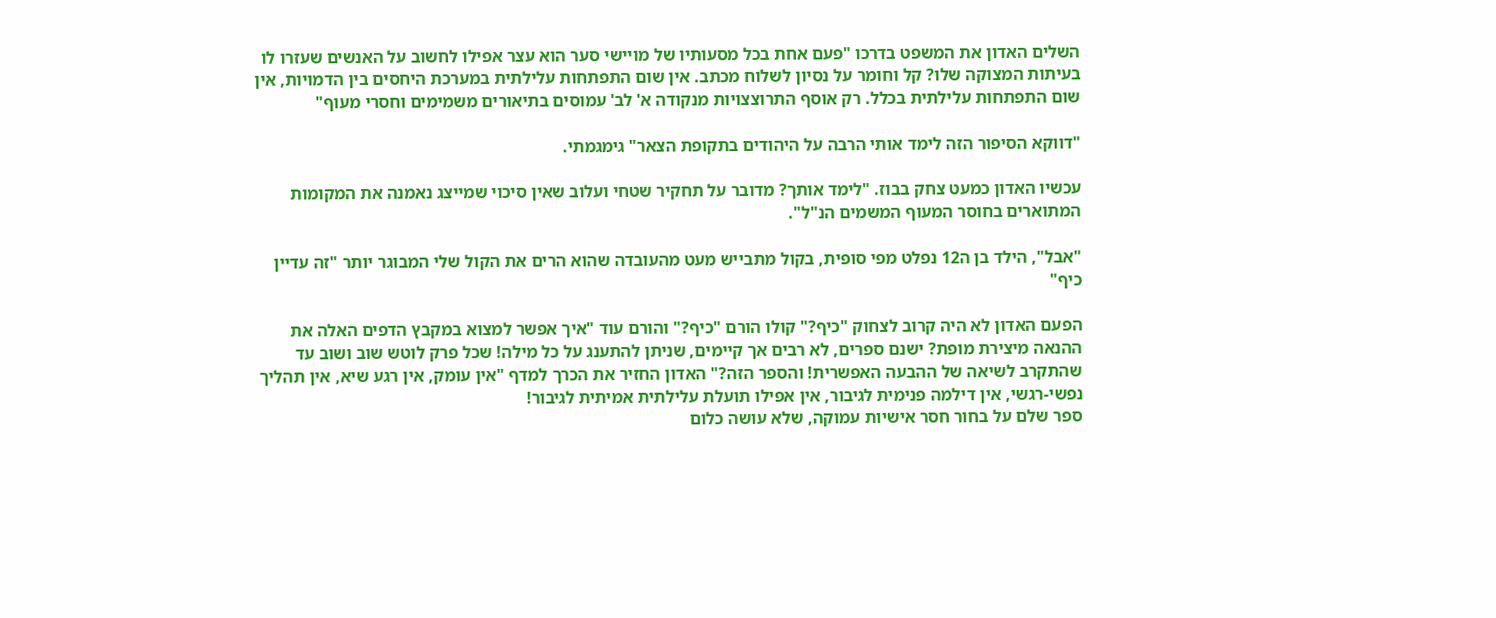השלים האדון את המשפט בדרכו "פעם אחת בכל מסעותיו של מויישי סער הוא עצר אפילו לחשוב על האנשים שעזרו לו בעיתות המצוקה שלו? קל וחומר על נסיון לשלוח מכתב. אין שום התפתחות עלילתית במערכת היחסים בין הדמויות, אין שום התפתחות עלילתית בכלל. רק אוסף התרוצצויות מנקודה א' לב' עמוסים בתיאורים משמימים וחסרי מעוף"

"דווקא הסיפור הזה לימד אותי הרבה על היהודים בתקופת הצאר" גימגמתי.

עכשיו האדון כמעט צחק בבוז. "לימד אותך? מדובר על תחקיר שטחי ועלוב שאין סיכוי שמייצג נאמנה את המקומות המתוארים בחוסר המעוף המשמים הנ"ל".

"אבל", הילד בן ה12 נפלט מפי סופית, בקול מתבייש מעט מהעובדה שהוא הרים את הקול שלי המבוגר יותר "זה עדיין כיף"

הפעם האדון לא היה קרוב לצחוק "כיף?" קולו הורם "כיף?" והורם עוד "איך אפשר למצוא במקבץ הדפים האלה את ההנאה מיצירת מופת? ישנם ספרים, לא רבים אך קיימים, שניתן להתענג על כל מילה! שכל פרק לוטש שוב ושוב עד שהתקרב לשיאה של ההבעה האפשרית! והספר הזה?" האדון החזיר את הכרך למדף "אין עומק, אין רגע שיא, אין תהליך נפשי-רגשי, אין דילמה פנימית לגיבור, אין אפילו תועלת עלילתית אמיתית לגיבור!
ספר שלם על בחור חסר אישיות עמוקה, שלא עושה כלום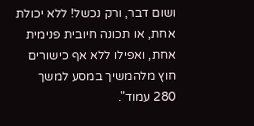ושום דבר, ורק נכשל! ללא יכולת אחת, או תכונה חיובית פנימית אחת, ואפילו ללא אף כישורים חוץ מלהמשיך במסע למשך 280 עמוד".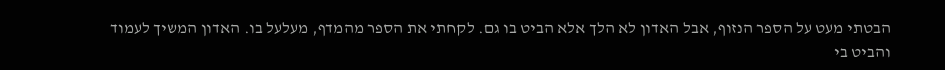הבטתי מעט על הספר הנזוף, אבל האדון לא הלך אלא הביט בו גם. לקחתי את הספר מהמדף, מעלעל בו. האדון המשיך לעמוד והביט בי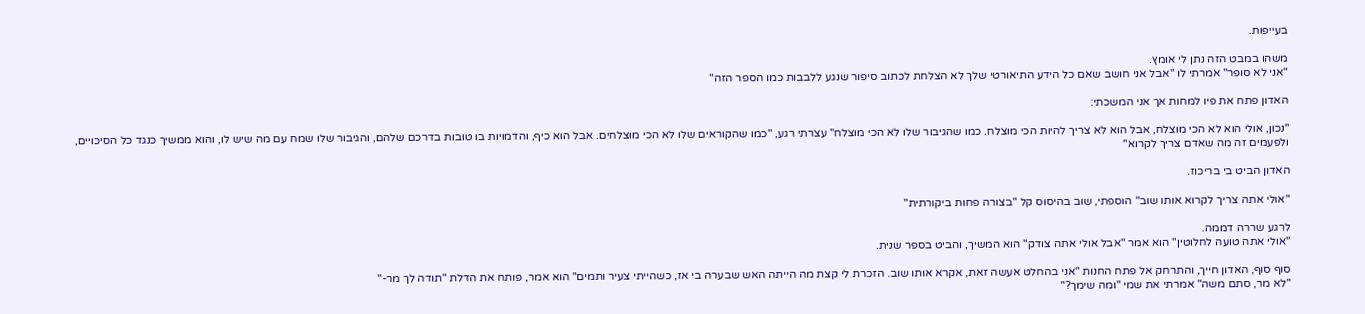בעייפות.

משהו במבט הזה נתן לי אומץ.
"אני לא סופר" אמרתי לו "אבל אני חושב שאם כל הידע התיאורטי שלך לא הצלחת לכתוב סיפור שנגע ללבבות כמו הספר הזה"

האדון פתח את פיו למחות אך אני המשכתי:

"נכון, אולי הוא לא הכי מוצלח, אבל הוא לא צריך להיות הכי מוצלח. כמו שהגיבור שלו לא הכי מוצלח" עצרתי רגע, "כמו שהקוראים שלו לא הכי מוצלחים. אבל הוא כיף, והדמויות בו טובות בדרכם שלהם, והגיבור שלו שמח עם מה שיש לו, והוא ממשיך כנגד כל הסיכויים, ולפעמים זה מה שאדם צריך לקרוא"

האדון הביט בי בריכוז.

"אולי אתה צריך לקרוא אותו שוב" הוספתי, שוב בהיסוס קל "בצורה פחות ביקורתית"

לרגע שררה דממה.
"אולי אתה טועה לחלוטין" הוא אמר "אבל אולי אתה צודק" הוא המשיך, והביט בספר שנית.

סוף סוף, האדון חייך, והתרחק אל פתח החנות "אני בהחלט אעשה זאת, אקרא אותו שוב. הזכרת לי קצת מה הייתה האש שבערה בי אז, כשהייתי צעיר ותמים" הוא אמר, פותח את הדלת "תודה לך מר-"
"לא מר, סתם משה" אמרתי את שמי "ומה שימך?"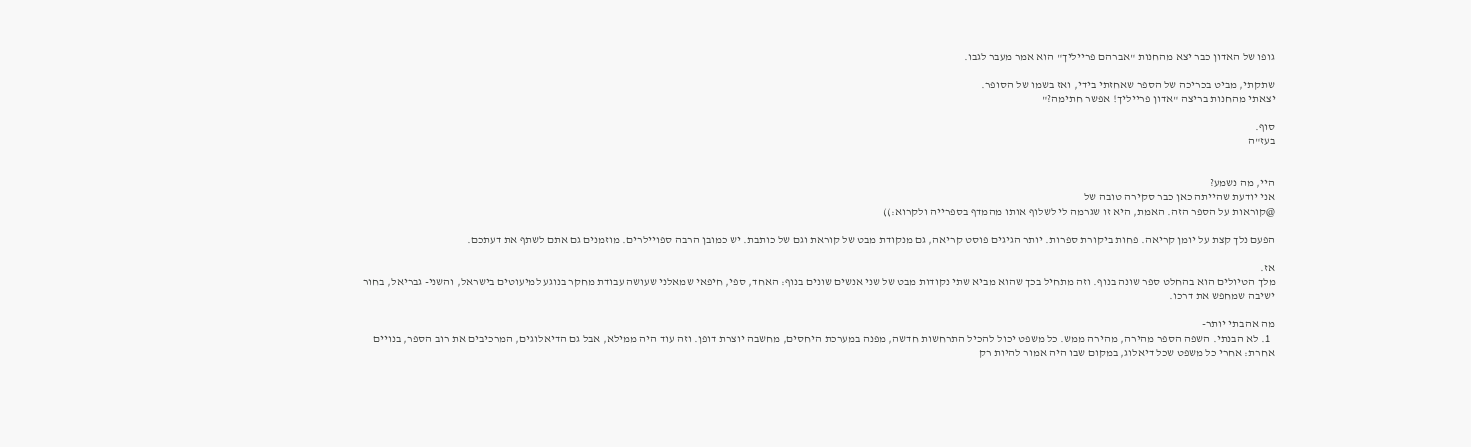גופו של האדון כבר יצא מהחנות "אברהם פרייליך" הוא אמר מעבר לגבו.

שתקתי, מביט בכריכה של הספר שאחזתי בידי, ואז בשמו של הסופר.
יצאתי מהחנות בריצה "אדון פרייליך! אפשר חתימה?"

סוף.
בעז"ה


היי, מה נשמע?
אני יודעת שהייתה כאן כבר סקירה טובה של
@קוראות על הספר הזה. האמת, היא זו שגרמה לי לשלוף אותו מהמדף בספרייה ולקרוא:))

הפעם נלך קצת על יומן קריאה. פחות ביקורת ספרות. יותר הגיגים פוסט קריאה, גם מנקודת מבט של קוראת וגם של כותבת. יש כמובן הרבה ספויילרים. מוזמנים גם אתם לשתף את דעתכם.

אז.
מלך הטיולים הוא בהחלט ספר שונה בנוף. וזה מתחיל בכך שהוא מביא שתי נקודות מבט של שני אנשים שונים בנוף: האחד, ספי, חיפאי שמאלני שעושה עבודת מחקר בנוגע למיעוטים בישראל, והשני- גבריאל, בחור ישיבה שמחפש את דרכו.

מה אהבתי יותר-
  1. לא הבנתי. השפה הספר מהירה, מהירה ממש. כל משפט יכול להכיל התרחשות חדשה, מפנה במערכת היחסים, מחשבה יוצרת דופן. וזה עוד היה ממילא, אבל גם הדיאלוגים, המרכיבים את רוב הספר, בנויים אחרת: אחרי כל משפט שכל דיאלוג, במקום שבו היה אמור להיות רק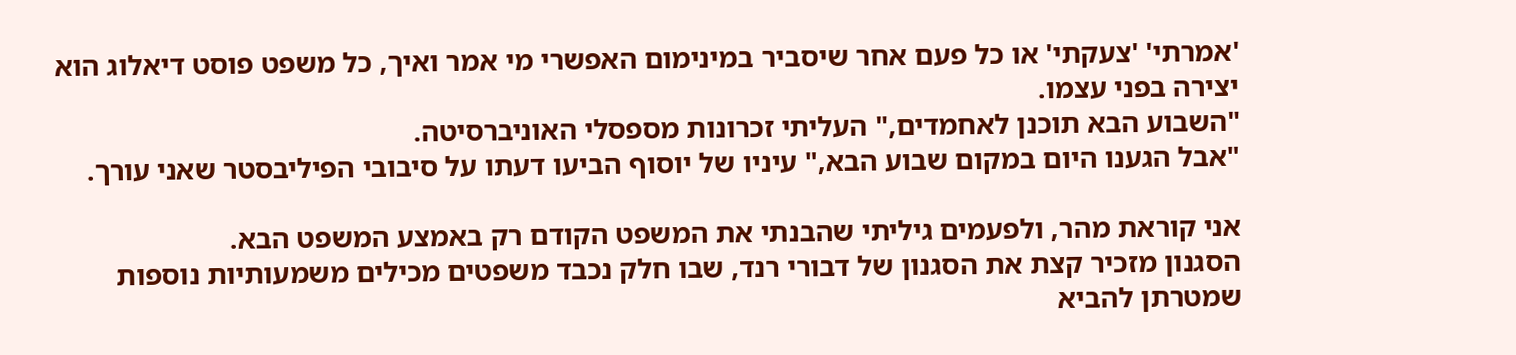'אמרתי' 'צעקתי' או כל פעם אחר שיסביר במינימום האפשרי מי אמר ואיך, כל משפט פוסט דיאלוג הוא יצירה בפני עצמו.
"השבוע הבא תוכנן לאחמדים," העליתי זכרונות מספסלי האוניברסיטה.
"אבל הגענו היום במקום שבוע הבא," עיניו של יוסוף הביעו דעתו על סיבובי הפיליבסטר שאני עורך.

אני קוראת מהר, ולפעמים גיליתי שהבנתי את המשפט הקודם רק באמצע המשפט הבא.
הסגנון מזכיר קצת את הסגנון של דבורי רנד, שבו חלק נכבד משפטים מכילים משמעותיות נוספות שמטרתן להביא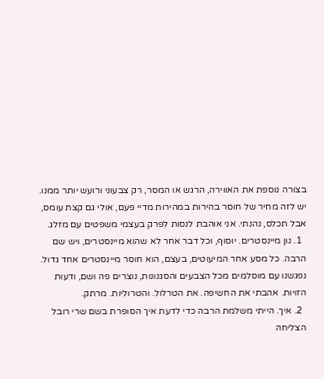בצורה נוספת את האווירה, הרגש או המסר, רק צבעוני ורועש יותר ממנו. יש לזה מחיר של חוסר בהירות במהירות מדיי פעם, אולי גם קצת עומס, אבל תכלס, נהנתי. אני אוהבת לנסות לפרק בעצמי משפטים עם מזלג.
  1. נון מיינסטרים. יוסוף, וכל דבר אחר לא שהוא מיינסטרים, ויש שם הרבה. כל מסע אחר המיעוטים, בעצם, הוא חוסר מיינסטרים אחד גדול. נפגשנו עם מוסלמים מכל הצבעים והסגנונות, נוצרים פה ושם, ודעות הזויות. אהבתי את החשיפה. את הטרלול. והטרוליות. מרתק.
  2. איך. הייתי משלמת הרבה כדי לדעת איך הסופרת בשם שרי רובל הצליחה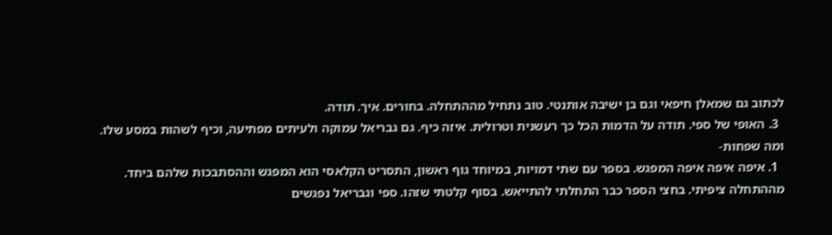לכתוב גם שמאלן חיפאי וגם בן ישיבה אותנטי. טוב נתחיל מההתחלה. בחורים. איך. תודה.
  3. האופי של ספי. תודה על הדמות הכל כך רעשנית וטרולית. איזה כיף. גם גבריאל עמוקה ולעיתים מפתיעה, וכיף לשהות במסע שלו.
ומה שפחות-
  1. איפה איפה איפה המפגש. בספר עם שתי דמויות, במיוחד גוף ראשון, התסריט הקלאסי הוא המפגש וההסתבכות שלהם ביחד. מההתחלה ציפיתי. בחצי הספר כבר התחלתי להתייאש. בסוף קלטתי שזהו. ספי וגבריאל נפגשים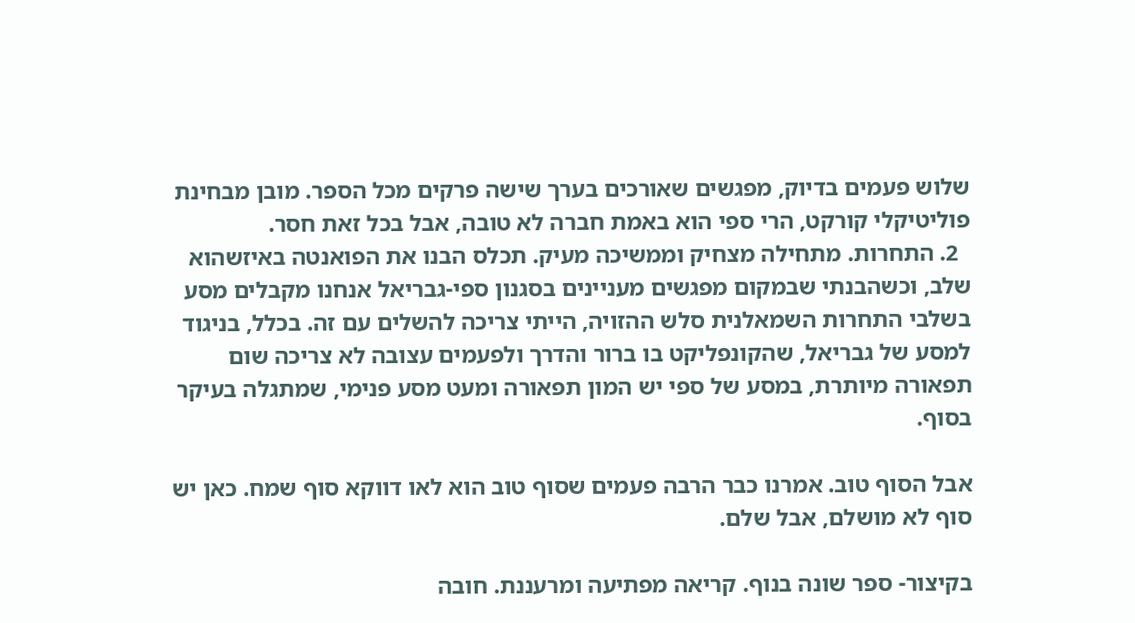שלוש פעמים בדיוק, מפגשים שאורכים בערך שישה פרקים מכל הספר. מובן מבחינת פוליטיקלי קורקט, הרי ספי הוא באמת חברה לא טובה, אבל בכל זאת חסר.
  2. התחרות. מתחילה מצחיק וממשיכה מעיק. תכלס הבנו את הפואנטה באיזשהוא שלב, וכשהבנתי שבמקום מפגשים מעניינים בסגנון ספי-גבריאל אנחנו מקבלים מסע בשלבי התחרות השמאלנית סלש ההזויה, הייתי צריכה להשלים עם זה. בכלל, בניגוד למסע של גבריאל, שהקונפליקט בו ברור והדרך ולפעמים עצובה לא צריכה שום תפאורה מיותרת, במסע של ספי יש המון תפאורה ומעט מסע פנימי, שמתגלה בעיקר בסוף.

אבל הסוף טוב. אמרנו כבר הרבה פעמים שסוף טוב הוא לאו דווקא סוף שמח. כאן יש סוף לא מושלם, אבל שלם.

בקיצור- ספר שונה בנוף. קריאה מפתיעה ומרעננת. חובה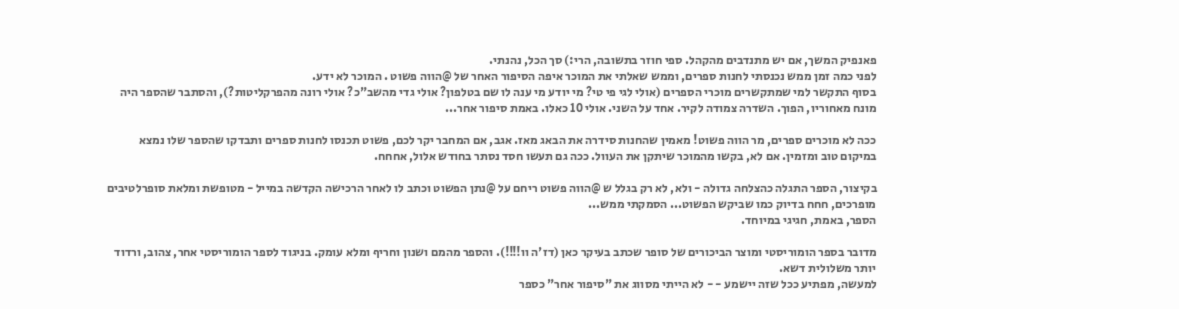פאנפיק המשך, אם יש מתנדבים מהקהל. ספי חוזר בתשובה, הרי:) סך הכל, נהנתי.
לפני כמה זמן ממש נכנסתי לחנות ספרים, וממש שאלתי את המוכר איפה הסיפור האחר של @הווה פשוט . המוכר לא ידע.
בסוף התקשר למי שמתקשרים מוכרי הספרים (אולי לגי פי טי? מי יודע מי ענה לו שם בטלפון? אולי גדי מהשב"כ? אולי רונה מהפרקליטות?), והסתבר שהספר היה מונח מאחוריו, הפוך. השדרה צמודה לקיר. אחד על השני. אולי 10 כאלו. באמת סיפור אחר...

ככה לא מוכרים ספרים, מר הווה פשוט! מאמין שהחנות סידרה את הבאג מאז. אגב, אם המחבר יקר לכם, פשוט תכנסו לחנות ספרים ותבדקו שהספר שלו נמצא במיקום טוב ומזמין. אם לא, בקשו מהמוכר שיתקן את העוול. ככה גם תעשו חסד נסתר בחודש אלול, אחחח.

בקיצור, הספר התגלה כהצלחה גדולה - ולא, לא רק בגלל ש @הווה פשוט ריחם על @נתן הפשוט וכתב לו לאחר הרכישה הקדשה במייל - מטופשת ומלאת סופרלטיבים מופרכים, חחח בדיוק כמו שביקש הפשוט... הסמקתי ממש...
הספר, באמת, חגיגי במיוחד.

מדובר בספר הומוריסטי ומוצר הביכורים של סופר שכתב בעיקר כאן (דז'ה וו!!!!). והספר מהמם ושנון וחריף ומלא עומק. בניגוד לספר הומוריסטי אחר, צהוב, ורדוד יותר משלולית דשא.
למעשה, מפתיע ככל שזה יישמע - - לא הייתי מסווג את "סיפור אחר" כספר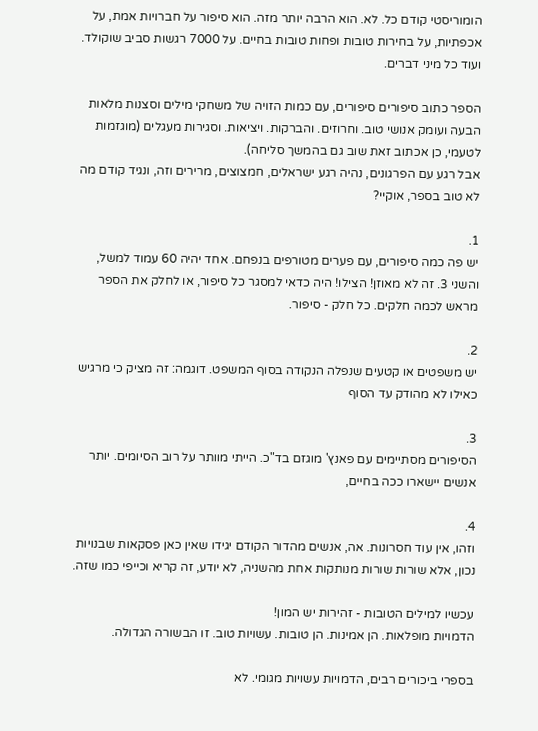הומוריסטי קודם כל. לא. הוא הרבה יותר מזה. הוא סיפור על חברויות אמת, על אכפתיות, על בחירות טובות ופחות טובות בחיים. על 7000 רגשות סביב שוקולד. ועוד כל מיני דברים.

הספר כתוב סיפורים סיפורים, עם כמות הזויה של משחקי מילים וסצנות מלאות הבעה ועומק אנושי טוב. וחרוזים. והברקות. ויציאות. וסגירות מעגלים (מוגזמות לטעמי, כן אכתוב זאת שוב גם בהמשך סליחה).
אבל רגע עם הפרגונים, נהיה רגע ישראלים, חמצוצים, מרירים וזה, ונגיד קודם מה לא טוב בספר, אוקיי?

1.
יש פה כמה סיפורים, עם פערים מטורפים בנפחם. אחד יהיה 60 עמוד למשל, והשני 3. זה לא מאוזן! הצילו! היה כדאי למסגר כל סיפור, או לחלק את הספר מראש לכמה חלקים. כל חלק - סיפור.

2.
יש משפטים או קטעים שנפלה הנקודה בסוף המשפט. דוגמה: זה מציק כי מרגיש כאילו לא מהודק עד הסוף

3.
הסיפורים מסתיימים עם פאנץ' מוגזם בד"כ. הייתי מוותר על רוב הסיומים. יותר אנשים יישארו ככה בחיים,

4.
וזהו, אין עוד חסרונות. אה, אנשים מהדור הקודם יגידו שאין כאן פסקאות שבנויות נכון, אלא שורות שורות מנותקות אחת מהשניה, לא יודע, זה קריא וכייפי כמו שזה.

עכשיו למילים הטובות - זהירות יש המון!
הדמויות מופלאות. הן אמינות. הן טובות. עשויות טוב. זו הבשורה הגדולה.

בספרי ביכורים רבים, הדמויות עשויות מגומי. לא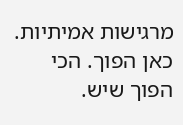מרגישות אמיתיות. כאן הפוך. הכי הפוך שיש.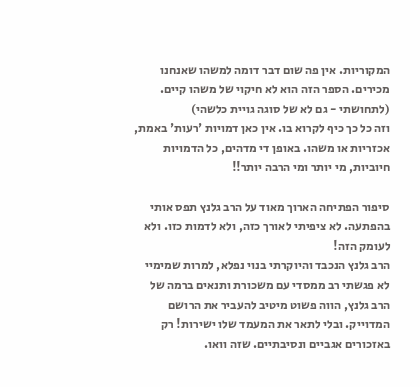המקוריות. אין פה שום דבר דומה למשהו שאנחנו מכירים. הספר הזה הוא לא חיקוי של משהו קיים. (לתחושתי - גם לא של סוגה גויית כלשהי)
וזה כל כך כיף לקרוא בו. אין כאן דמויות 'רעות' באמת, אכזריות או משהו. באופן די מדהים, כל הדמויות חיוביות, מי יותר ומי הרבה יותר!!

סיפור הפתיחה הארוך מאוד על הרב גלנץ תפס אותי בהפתעה. לא ציפיתי לאורך כזה, ולא לדמות כזו. ולא לעומק הזה!
הרב גלנץ הנכבד והיוקרתי בנוי נפלא, למרות שמימיי לא פגשתי רב ממסדי עם משכורת ותנאים ברמה של הרב גלנץ, הווה פשוט מיטיב להעביר את הרושם המדוייק. ובלי לתאר את המעמד שלו ישירות! רק באזכורים אגביים ונסיבתיים. שזה וואו.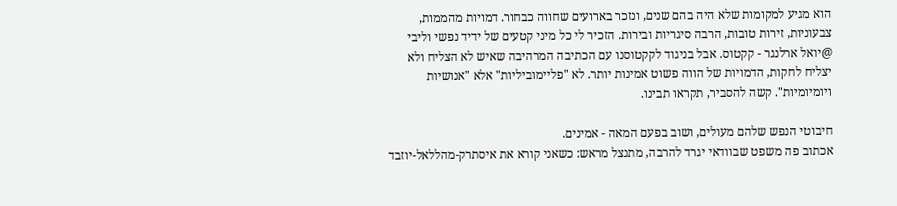הוא מגיע למקומות שלא היה בהם שנים, ונזכר בארועים שחווה כבחור. דמויות מהממות, צבעוניות, זירות טובות, הרבה סיגריות ובירות. הזכיר לי כל מיני קטעים של ידיד נפשי וליבי @יואל ארלנגר - קקטוס. אבל בניגוד לקקטוסנו עם הכתיבה המרהיבה שאיש לא הצליח ולא יצליח לחקות, הדמויות של הווה פשוט אמינות יותר. לא "פליימוביליות" אלא "אנושיות ויומיומיות". קשה להסביר, תקראו תבינו.

חיבוטי הנפש שלהם מעולים, ושוב בפעם המאה - אמינים.
אכתוב פה משפט שבוודאי יגרד להרבה, מתנצל מראש: כשאני קורא את איסתרק-מהללאל-יוזבד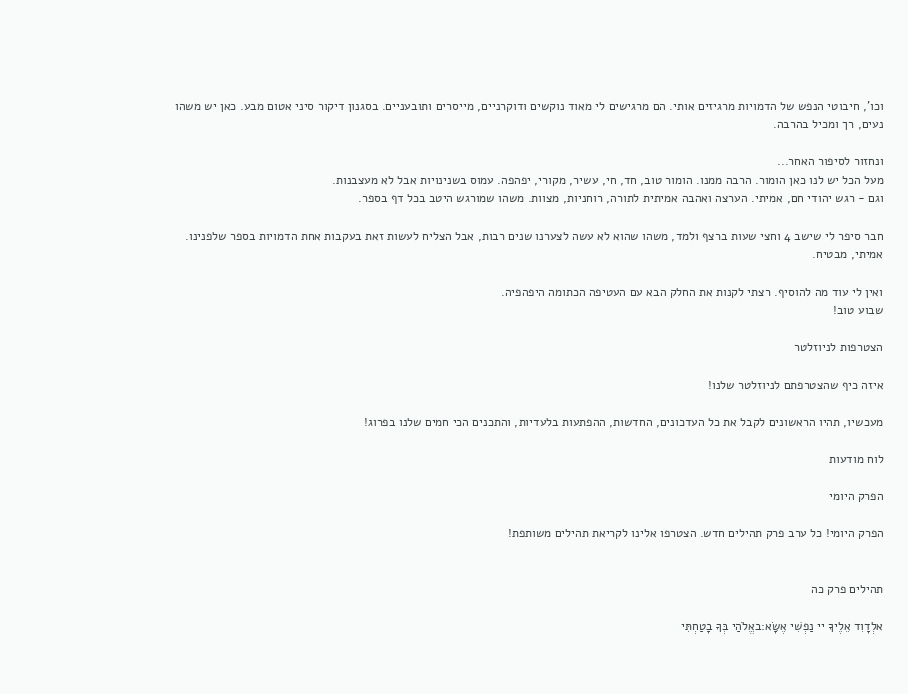וכו', חיבוטי הנפש של הדמויות מרגיזים אותי. הם מרגישים לי מאוד נוקשים ודוקרניים, מייסרים ותובעניים. בסגנון דיקור סיני אטום מבע. כאן יש משהו נעים, רך ומכיל בהרבה.

ונחזור לסיפור האחר...
מעל הכל יש לנו כאן הומור. הרבה ממנו. הומור טוב, חד, חי, עשיר, מקורי, יפהפה. עמוס בשנינויות אבל לא מעצבנות.
וגם - רגש יהודי חם, אמיתי. הערצה ואהבה אמיתית לתורה, רוחניות, מצוות. משהו שמורגש היטב בכל דף בספר.

חבר סיפר לי שישב 4 וחצי שעות ברצף ולמד, משהו שהוא לא עשה לצערנו שנים רבות, אבל הצליח לעשות זאת בעקבות אחת הדמויות בספר שלפנינו. אמיתי, מבטיח.

ואין לי עוד מה להוסיף. רצתי לקנות את החלק הבא עם העטיפה הכתומה היפהפיה.
שבוע טוב!

הצטרפות לניוזלטר

איזה כיף שהצטרפתם לניוזלטר שלנו!

מעכשיו, תהיו הראשונים לקבל את כל העדכונים, החדשות, ההפתעות בלעדיות, והתכנים הכי חמים שלנו בפרוג!

לוח מודעות

הפרק היומי

הפרק היומי! כל ערב פרק תהילים חדש. הצטרפו אלינו לקריאת תהילים משותפת!


תהילים פרק כה

אלְדָוִד אֵלֶיךָ יי נַפְשִׁי אֶשָּׂא:באֱלֹהַי בְּךָ בָטַחְתִּי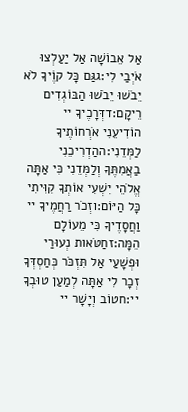אַל אֵבוֹשָׁה אַל יַעַלְצוּ אֹיְבַי לִי:גגַּם כָּל קוֶֹיךָ לֹא יֵבֹשׁוּ יֵבֹשׁוּ הַבּוֹגְדִים רֵיקָם:דדְּרָכֶיךָ יי הוֹדִיעֵנִי אֹרְחוֹתֶיךָ לַמְּדֵנִי:ההַדְרִיכֵנִי בַאֲמִתֶּךָ וְלַמְּדֵנִי כִּי אַתָּה אֱלֹהֵי יִשְׁעִי אוֹתְךָ קִוִּיתִי כָּל הַיּוֹם:וזְכֹר רַחֲמֶיךָ יי וַחֲסָדֶיךָ כִּי מֵעוֹלָם הֵמָּה:זחַטֹּאות נְעוּרַי וּפְשָׁעַי אַל תִּזְכֹּר כְּחַסְדְּךָ זְכָר לִי אַתָּה לְמַעַן טוּבְךָ יי:חטוֹב וְיָשָׁר יי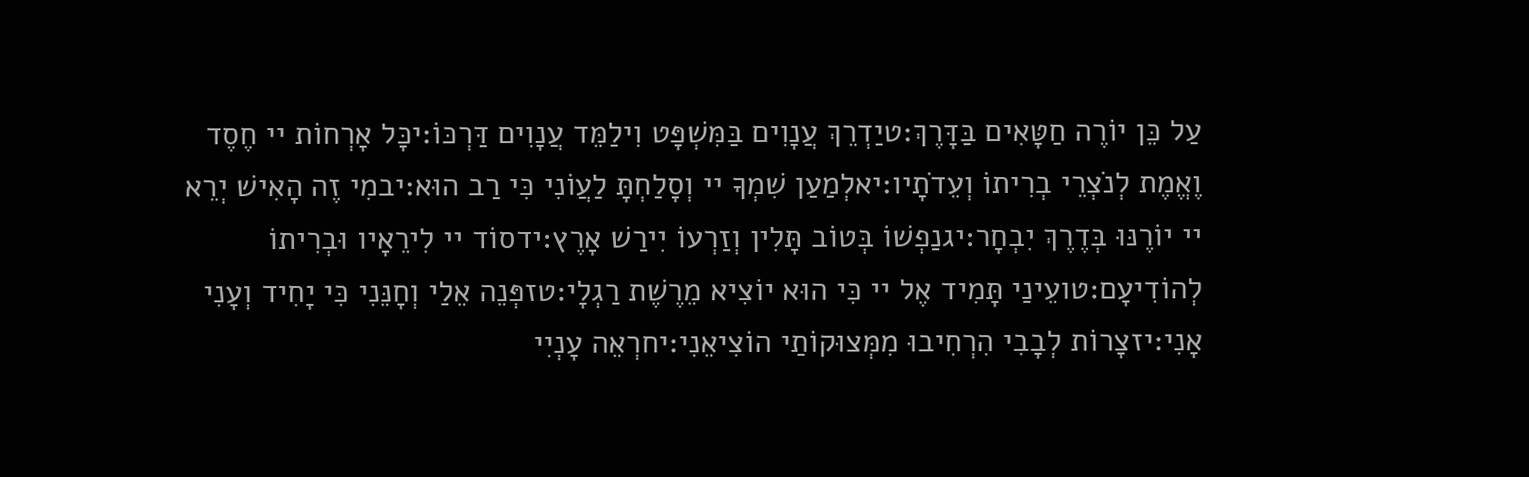עַל כֵּן יוֹרֶה חַטָּאִים בַּדָּרֶךְ:טיַדְרֵךְ עֲנָוִים בַּמִּשְׁפָּט וִילַמֵּד עֲנָוִים דַּרְכּוֹ:יכָּל אָרְחוֹת יי חֶסֶד וֶאֱמֶת לְנֹצְרֵי בְרִיתוֹ וְעֵדֹתָיו:יאלְמַעַן שִׁמְךָ יי וְסָלַחְתָּ לַעֲוֹנִי כִּי רַב הוּא:יבמִי זֶה הָאִישׁ יְרֵא יי יוֹרֶנּוּ בְּדֶרֶךְ יִבְחָר:יגנַפְשׁוֹ בְּטוֹב תָּלִין וְזַרְעוֹ יִירַשׁ אָרֶץ:ידסוֹד יי לִירֵאָיו וּבְרִיתוֹ לְהוֹדִיעָם:טועֵינַי תָּמִיד אֶל יי כִּי הוּא יוֹצִיא מֵרֶשֶׁת רַגְלָי:טזפְּנֵה אֵלַי וְחָנֵּנִי כִּי יָחִיד וְעָנִי אָנִי:יזצָרוֹת לְבָבִי הִרְחִיבוּ מִמְּצוּקוֹתַי הוֹצִיאֵנִי:יחרְאֵה עָנְיִי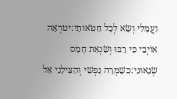וַעֲמָלִי וְשָׂא לְכָל חַטֹּאותָי:יטרְאֵה אוֹיְבַי כִּי רָבּוּ וְשִׂנְאַת חָמָס שְׂנֵאוּנִי:כשָׁמְרָה נַפְשִׁי וְהַצִּילֵנִי אַל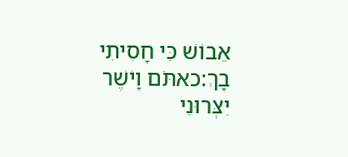אֵבוֹשׁ כִּי חָסִיתִי בָךְ:כאתֹּם וָיֹשֶׁר יִצְּרוּנִי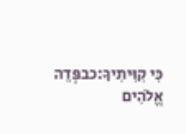כִּי קִוִּיתִיךָ:כבפְּדֵה אֱלֹהִים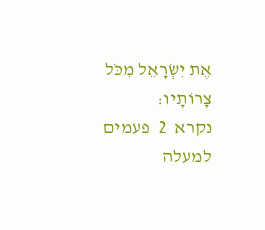אֶת יִשְׂרָאֵל מִכֹּל צָרוֹתָיו:
נקרא  2  פעמים
למעלה